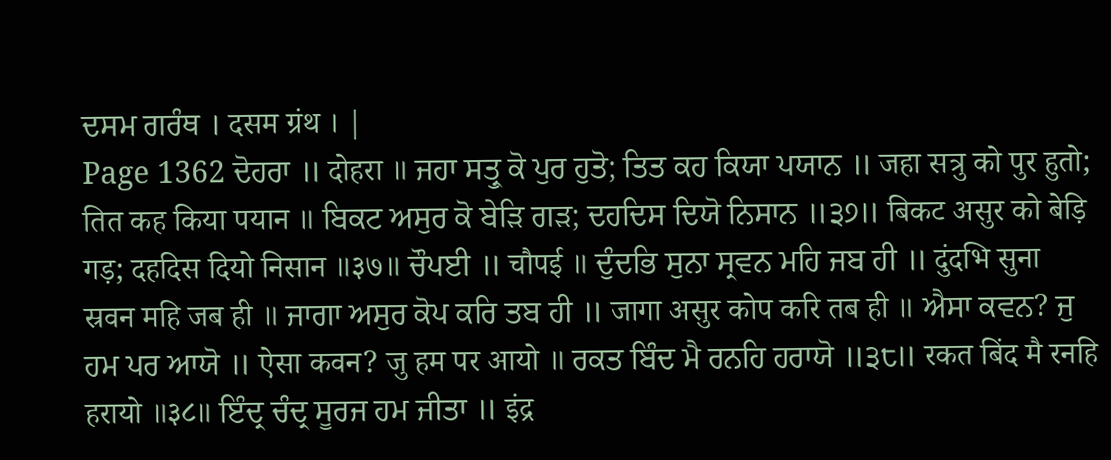ਦਸਮ ਗਰੰਥ । दसम ग्रंथ । |
Page 1362 ਦੋਹਰਾ ॥ दोहरा ॥ ਜਹਾ ਸਤ੍ਰੁ ਕੋ ਪੁਰ ਹੁਤੋ; ਤਿਤ ਕਹ ਕਿਯਾ ਪਯਾਨ ॥ जहा सत्रु को पुर हुतो; तित कह किया पयान ॥ ਬਿਕਟ ਅਸੁਰ ਕੋ ਬੇੜਿ ਗੜ; ਦਹਦਿਸ ਦਿਯੋ ਨਿਸਾਨ ॥੩੭॥ बिकट असुर को बेड़ि गड़; दहदिस दियो निसान ॥३७॥ ਚੌਪਈ ॥ चौपई ॥ ਦੁੰਦਭਿ ਸੁਨਾ ਸ੍ਰਵਨ ਮਹਿ ਜਬ ਹੀ ॥ दुंदभि सुना स्रवन महि जब ही ॥ ਜਾਗਾ ਅਸੁਰ ਕੋਪ ਕਰਿ ਤਬ ਹੀ ॥ जागा असुर कोप करि तब ही ॥ ਐਸਾ ਕਵਨ? ਜੁ ਹਮ ਪਰ ਆਯੋ ॥ ऐसा कवन? जु हम पर आयो ॥ ਰਕਤ ਬਿੰਦ ਮੈ ਰਨਹਿ ਹਰਾਯੋ ॥੩੮॥ रकत बिंद मै रनहि हरायो ॥३८॥ ਇੰਦ੍ਰ ਚੰਦ੍ਰ ਸੂਰਜ ਹਮ ਜੀਤਾ ॥ इंद्र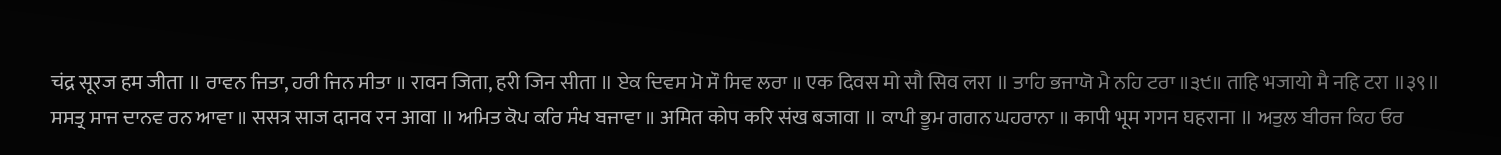चंद्र सूरज हम जीता ॥ ਰਾਵਨ ਜਿਤਾ, ਹਰੀ ਜਿਨ ਸੀਤਾ ॥ रावन जिता, हरी जिन सीता ॥ ਏਕ ਦਿਵਸ ਮੋ ਸੌ ਸਿਵ ਲਰਾ ॥ एक दिवस मो सौ सिव लरा ॥ ਤਾਹਿ ਭਜਾਯੋ ਮੈ ਨਹਿ ਟਰਾ ॥੩੯॥ ताहि भजायो मै नहि टरा ॥३९॥ ਸਸਤ੍ਰ ਸਾਜ ਦਾਨਵ ਰਨ ਆਵਾ ॥ ससत्र साज दानव रन आवा ॥ ਅਮਿਤ ਕੋਪ ਕਰਿ ਸੰਖ ਬਜਾਵਾ ॥ अमित कोप करि संख बजावा ॥ ਕਾਪੀ ਭੂਮ ਗਗਨ ਘਹਰਾਨਾ ॥ कापी भूम गगन घहराना ॥ ਅਤੁਲ ਬੀਰਜ ਕਿਹ ਓਰ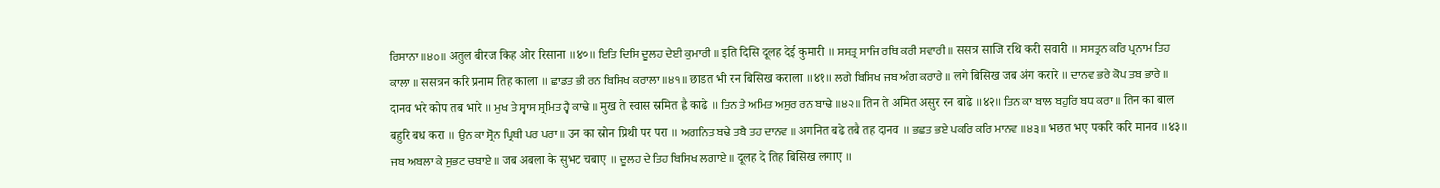ਰਿਸਾਨਾ ॥੪੦॥ अतुल बीरज किह ओर रिसाना ॥४०॥ ਇਤਿ ਦਿਸਿ ਦੂਲਹ ਦੇਈ ਕੁਮਾਰੀ ॥ इति दिसि दूलह देई कुमारी ॥ ਸਸਤ੍ਰ ਸਾਜਿ ਰਥਿ ਕਰੀ ਸਵਾਰੀ ॥ ससत्र साजि रथि करी सवारी ॥ ਸਸਤ੍ਰਨ ਕਰਿ ਪ੍ਰਨਾਮ ਤਿਹ ਕਾਲਾ ॥ ससत्रन करि प्रनाम तिह काला ॥ ਛਾਡਤ ਭੀ ਰਨ ਬਿਸਿਖ ਕਰਾਲਾ ॥੪੧॥ छाडत भी रन बिसिख कराला ॥४१॥ ਲਗੇ ਬਿਸਿਖ ਜਬ ਅੰਗ ਕਰਾਰੇ ॥ लगे बिसिख जब अंग करारे ॥ ਦਾਨਵ ਭਰੇ ਕੋਪ ਤਬ ਭਾਰੇ ॥ दानव भरे कोप तब भारे ॥ ਮੁਖ ਤੇ ਸ੍ਵਾਸ ਸ੍ਰਮਿਤ ਹ੍ਵੈ ਕਾਢੇ ॥ मुख ते स्वास स्रमित ह्वै काढे ॥ ਤਿਨ ਤੇ ਅਮਿਤ ਅਸੁਰ ਰਨ ਬਾਢੇ ॥੪੨॥ तिन ते अमित असुर रन बाढे ॥४२॥ ਤਿਨ ਕਾ ਬਾਲ ਬਹੁਰਿ ਬਧ ਕਰਾ ॥ तिन का बाल बहुरि बध करा ॥ ਉਨ ਕਾ ਸ੍ਰੋਨ ਪ੍ਰਿਥੀ ਪਰ ਪਰਾ ॥ उन का स्रोन प्रिथी पर परा ॥ ਅਗਨਿਤ ਬਢੇ ਤਬੈ ਤਹ ਦਾਨਵ ॥ अगनित बढे तबै तह दानव ॥ ਭਛਤ ਭਏ ਪਕਰਿ ਕਰਿ ਮਾਨਵ ॥੪੩॥ भछत भए पकरि करि मानव ॥४३॥ ਜਬ ਅਬਲਾ ਕੇ ਸੁਭਟ ਚਬਾਏ ॥ जब अबला के सुभट चबाए ॥ ਦੂਲਹ ਦੇ ਤਿਹ ਬਿਸਿਖ ਲਗਾਏ ॥ दूलह दे तिह बिसिख लगाए ॥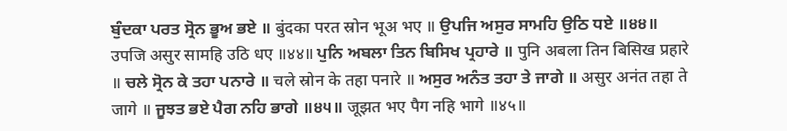ਬੁੰਦਕਾ ਪਰਤ ਸ੍ਰੋਨ ਭੂਅ ਭਏ ॥ बुंदका परत स्रोन भूअ भए ॥ ਉਪਜਿ ਅਸੁਰ ਸਾਮਹਿ ਉਠਿ ਧਏ ॥੪੪॥ उपजि असुर सामहि उठि धए ॥४४॥ ਪੁਨਿ ਅਬਲਾ ਤਿਨ ਬਿਸਿਖ ਪ੍ਰਹਾਰੇ ॥ पुनि अबला तिन बिसिख प्रहारे ॥ ਚਲੇ ਸ੍ਰੋਨ ਕੇ ਤਹਾ ਪਨਾਰੇ ॥ चले स्रोन के तहा पनारे ॥ ਅਸੁਰ ਅਨੰਤ ਤਹਾ ਤੇ ਜਾਗੇ ॥ असुर अनंत तहा ते जागे ॥ ਜੂਝਤ ਭਏ ਪੈਗ ਨਹਿ ਭਾਗੇ ॥੪੫॥ जूझत भए पैग नहि भागे ॥४५॥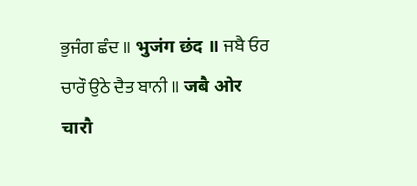ਭੁਜੰਗ ਛੰਦ ॥ भुजंग छंद ॥ ਜਬੈ ਓਰ ਚਾਰੌ ਉਠੇ ਦੈਤ ਬਾਨੀ ॥ जबै ओर चारौ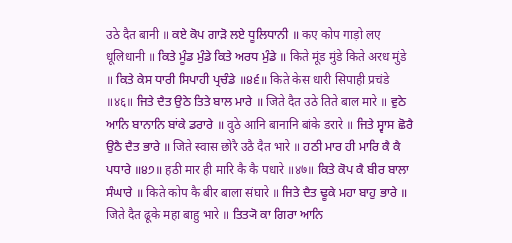उठे दैत बानी ॥ ਕਏ ਕੋਪ ਗਾੜੋ ਲਏ ਧੂਲਿਧਾਨੀ ॥ कए कोप गाड़ो लए धूलिधानी ॥ ਕਿਤੇ ਮੂੰਡ ਮੁੰਡੇ ਕਿਤੇ ਅਰਧ ਮੁੰਡੇ ॥ किते मूंड मुंडे किते अरध मुंडे ॥ ਕਿਤੇ ਕੇਸ ਧਾਰੀ ਸਿਪਾਹੀ ਪ੍ਰਚੰਡੇ ॥੪੬॥ किते केस धारी सिपाही प्रचंडे ॥४६॥ ਜਿਤੇ ਦੈਤ ਉਠੇ ਤਿਤੇ ਬਾਲ ਮਾਰੇ ॥ जिते दैत उठे तिते बाल मारे ॥ ਵੁਠੇ ਆਨਿ ਬਾਨਾਨਿ ਬਾਂਕੇ ਡਰਾਰੇ ॥ वुठे आनि बानानि बांके डरारे ॥ ਜਿਤੇ ਸ੍ਵਾਸ ਛੋਰੈ ਉਠੈ ਦੈਤ ਭਾਰੇ ॥ जिते स्वास छोरै उठै दैत भारे ॥ ਹਠੀ ਮਾਰ ਹੀ ਮਾਰਿ ਕੈ ਕੈ ਪਧਾਰੇ ॥੪੭॥ हठी मार ही मारि कै कै पधारे ॥४७॥ ਕਿਤੇ ਕੋਪ ਕੈ ਬੀਰ ਬਾਲਾ ਸੰਘਾਰੇ ॥ किते कोप कै बीर बाला संघारे ॥ ਜਿਤੇ ਦੈਤ ਢੂਕੇ ਮਹਾ ਬਾਹੁ ਭਾਰੇ ॥ जिते दैत ढूके महा बाहु भारे ॥ ਤਿਤ੍ਯੋ ਕਾ ਗਿਰਾ ਆਨਿ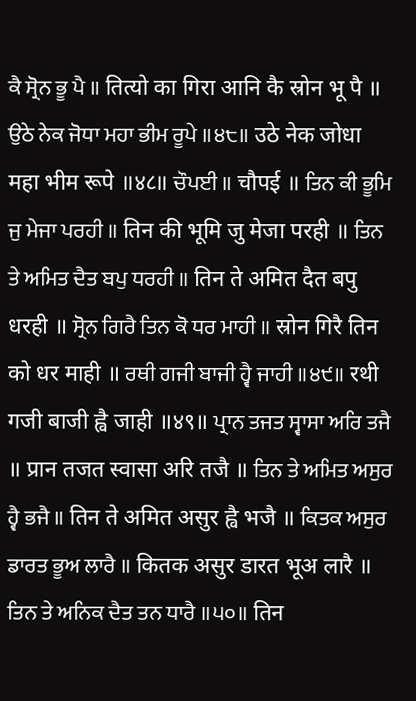ਕੈ ਸ੍ਰੋਨ ਭੂ ਪੈ ॥ तित्यो का गिरा आनि कै स्रोन भू पै ॥ ਉਠੇ ਨੇਕ ਜੋਧਾ ਮਹਾ ਭੀਮ ਰੂਪੇ ॥੪੮॥ उठे नेक जोधा महा भीम रूपे ॥४८॥ ਚੌਪਈ ॥ चौपई ॥ ਤਿਨ ਕੀ ਭੂਮਿ ਜੁ ਮੇਜਾ ਪਰਹੀ ॥ तिन की भूमि जु मेजा परही ॥ ਤਿਨ ਤੇ ਅਮਿਤ ਦੈਤ ਬਪੁ ਧਰਹੀ ॥ तिन ते अमित दैत बपु धरही ॥ ਸ੍ਰੋਨ ਗਿਰੈ ਤਿਨ ਕੋ ਧਰ ਮਾਹੀ ॥ स्रोन गिरै तिन को धर माही ॥ ਰਥੀ ਗਜੀ ਬਾਜੀ ਹ੍ਵੈ ਜਾਹੀ ॥੪੯॥ रथी गजी बाजी ह्वै जाही ॥४९॥ ਪ੍ਰਾਨ ਤਜਤ ਸ੍ਵਾਸਾ ਅਰਿ ਤਜੈ ॥ प्रान तजत स्वासा अरि तजै ॥ ਤਿਨ ਤੇ ਅਮਿਤ ਅਸੁਰ ਹ੍ਵੈ ਭਜੈ ॥ तिन ते अमित असुर ह्वै भजै ॥ ਕਿਤਕ ਅਸੁਰ ਡਾਰਤ ਭੂਅ ਲਾਰੈ ॥ कितक असुर डारत भूअ लारै ॥ ਤਿਨ ਤੇ ਅਨਿਕ ਦੈਤ ਤਨ ਧਾਰੈ ॥੫੦॥ तिन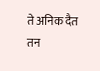ते अनिक दैत तन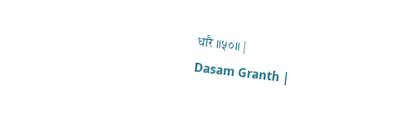धारै ॥५०॥ |
Dasam Granth |